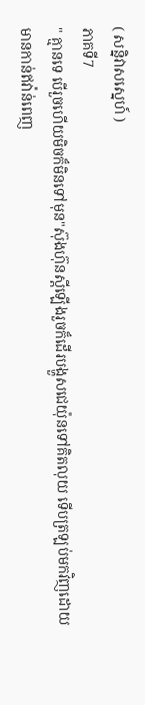( សន្និវាសស្នេហ៍ )
ភាគទី7
" គ្មានទេ បេីរួចហេីយមិចក៏មិនទៅមុន"ស៊ុងហ៊ុនស្តីឡេីងរួចក៏ដេីរបង្ហួសជេយ៉ុនទៅគិតលុយ ទេីបត្រឡប់មកវិញដេាយមានកាន់ឥវ៉ាន់ពេញ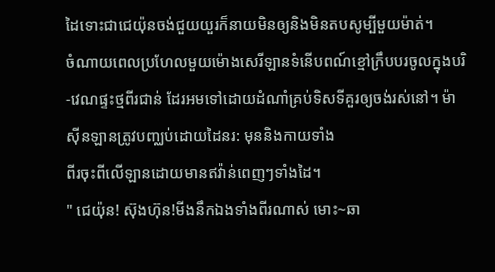ដៃទោះជាជេយ៉ុនចង់ជួយយួរក៏នាយមិនឲ្យនិងមិនតបសូម្បីមួយម៉ាត់។
ចំណាយពេលប្រហែលមួយម៉េាងសេរីឡានទំនេីបពណ៍ខ្មៅក្រឹបបរចូលក្នុងបរិ-វេណផ្ទះថ្មពីរជាន់ ដែរអមទៅដេាយដំណាំគ្រប់ទិសទីគួរឲ្យចង់រស់នៅ។ ម៉ាសុីនឡានត្រូវបញ្ឈប់ដេាយដៃនរ: មុននិងកាយទាំង
ពីរចុះពីលេីឡានដេាយមានឥវ៉ាន់ពេញៗទាំងដៃ។
" ជេយ៉ុន! ស៊ុងហ៊ុន!មីងនឹកឯងទាំងពីរណាស់ មោះ~ឆា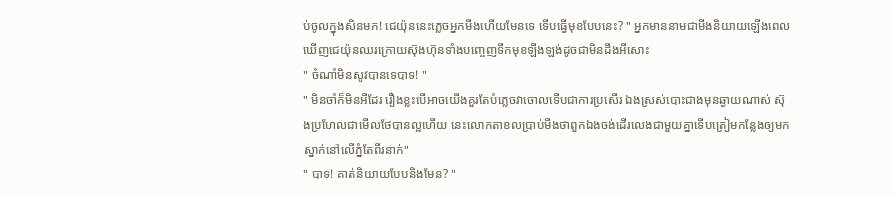ប់ចូលក្នុងសិនមក! ជេយ៉ុននេះភ្លេចអ្នកមីងហេីយមែនទេ ទេីបធ្វេីមុខបែបនេះ? " អ្នកមាននាមជាមីងនិយាយឡេីងពេលឃេីញជេយ៉ុនឈរក្រេាយស៊ុងហ៊ុនទាំងបញ្ចេញទឹកមុខឡីងឡង់ដូចជាមិនដឹងអីសោះ
" ចំណាំមិនសូវបានទេបាទ! "
" មិនចាំក៏មិនអីដែរ រឿងខ្លះបេីអាចយេីងគួរតែបំភ្លេចវាចេាលទេីបជាការប្រសេីរ ឯងស្រស់បោះជាងមុនឆ្ងាយណាស់ ស៊ុងប្រហែលជាមេីលថែបានល្អហេីយ នេះលេាកតាខលប្រាប់មីងថាពួកឯងចង់ដេីរលេងជាមួយគ្នាទេីបត្រៀមកន្លែងឲ្យមកស្នាក់នៅលេីភ្នំតែពីរនាក់"
" បាទ! គាត់និយាយបែបនិងមែន? "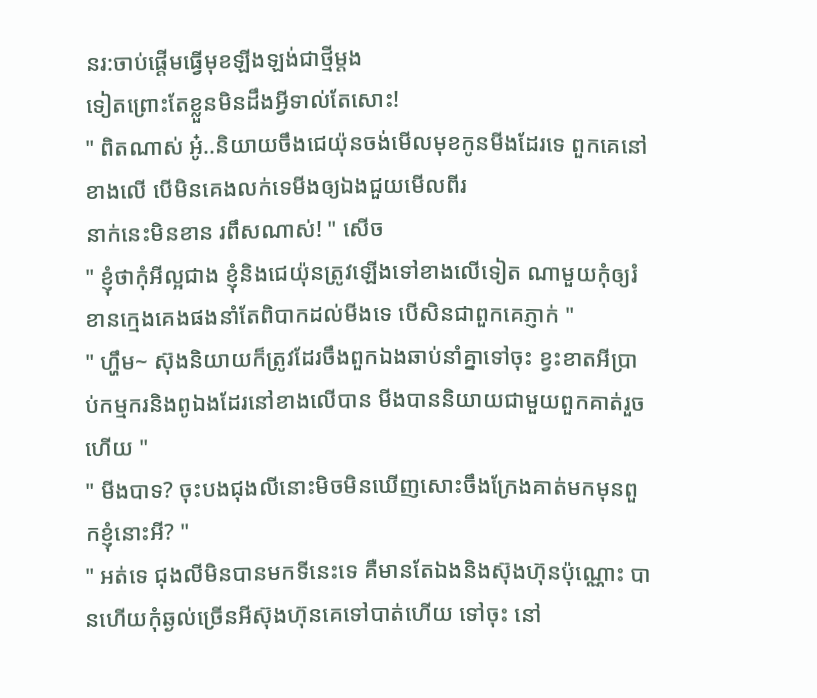នរ:ចាប់ផ្តេីមធ្វេីមុខឡីងឡង់ជាថ្មីម្ដង
ទៀតព្រោះតែខ្លួនមិនដឹងអ្វីទាល់តែសោះ!
" ពិតណាស់ អ៎ូ..និយាយចឹងជេយ៉ុនចង់មេីលមុខកូនមីងដែរទេ ពួកគេនៅខាងលេី បេីមិនគេងលក់ទេមីងឲ្យឯងជួយមេីលពីរ
នាក់នេះមិនខាន រពឹសណាស់! " សេីច
" ខ្ញុំថាកុំអីល្អជាង ខ្ញុំនិងជេយ៉ុនត្រូវឡេីងទៅខាងលេីទៀត ណាមួយកុំឲ្យរំខានក្មេងគេងផងនាំតែពិបាកដល់មីងទេ បេីសិនជាពួកគេភ្ញាក់ "
" ហ្ហឹម~ ស៊ុងនិយាយក៏ត្រូវដែរចឹងពួកឯងឆាប់នាំគ្នាទៅចុះ ខ្វះខាតអីប្រាប់កម្មករនិងពូឯងដែរនៅខាងលេីបាន មីងបាននិយាយជាមួយពួកគាត់រួចហេីយ "
" មីងបាទ? ចុះបងជុងលីនោះមិចមិនឃេីញសោះចឹងក្រែងគាត់មកមុនពួកខ្ញុំនោះអី? "
" អត់ទេ ជុងលីមិនបានមកទីនេះទេ គឺមានតែឯងនិងស៊ុងហ៊ុនប៉ុណ្ណោះ បានហេីយកុំឆ្ងល់ច្រេីនអីស៊ុងហ៊ុនគេទៅបាត់ហេីយ ទៅចុះ នៅ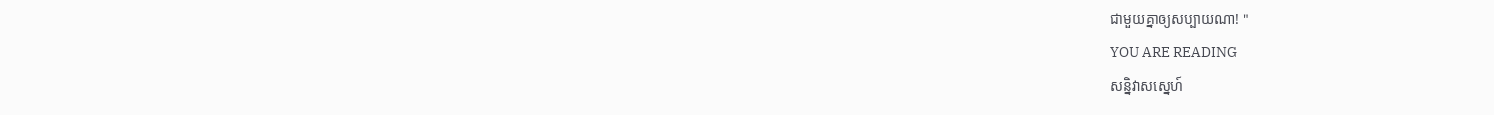ជាមួយគ្នាឲ្យសប្បាយណា! "
YOU ARE READING
សន្និវាសស្នេហ៍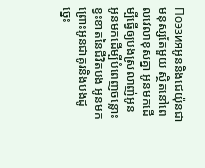Поэзияអូននិងជេយ៉ុនជាមនុស្សតែមួយ ស្ថិតនៅពេលវេលាខុសគ្នា អូនមកដេីម្បីធ្វេីឲ្យបងស្រលាញ់អូន អូនមកដេីម្បីបំពេញចន្លោះខ្វះខាតនៃជីវិតបង អូនមកព្រោះអូនជាគូរនិងបងដូច្នេះ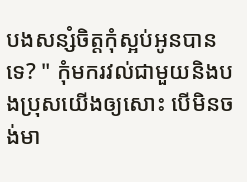បងសន្សំចិត្តកុំស្អប់អូនបានទេ? " កុំមករវល់ជាមួយនិងបងប្រុសយេីងឲ្យសោះ បេីមិនចង់មា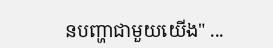នបញ្ហាជាមួយយេីង" ...